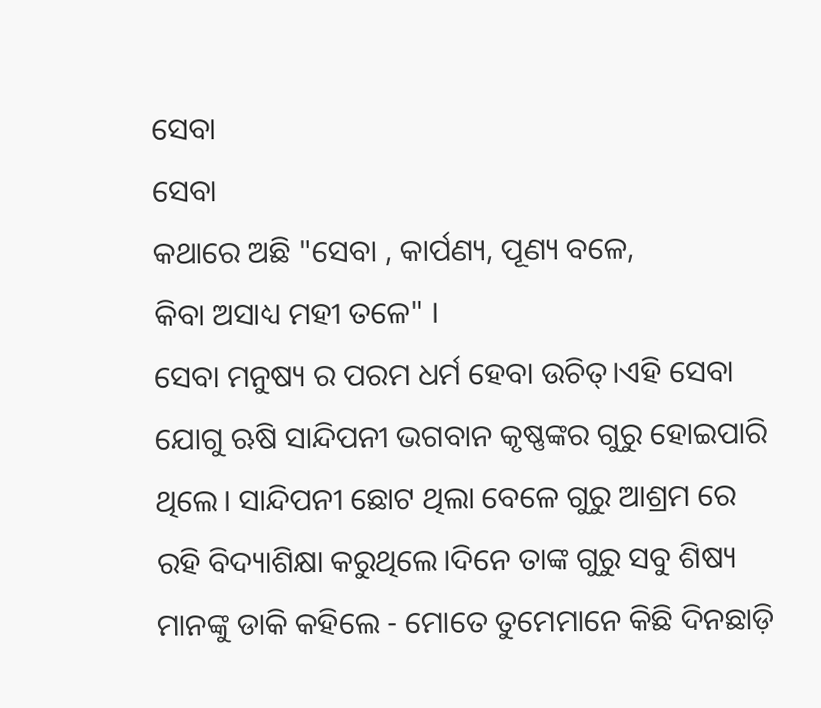ସେବା
ସେବା
କଥାରେ ଅଛି "ସେବା , କାର୍ପଣ୍ୟ, ପୂଣ୍ୟ ବଳେ,
କିବା ଅସାଧ୍ୟ ମହୀ ତଳେ" ।
ସେବା ମନୁଷ୍ୟ ର ପରମ ଧର୍ମ ହେବା ଉଚିତ୍।ଏହି ସେବା ଯୋଗୁ ଋଷି ସାନ୍ଦିପନୀ ଭଗବାନ କୃଷ୍ଣଙ୍କର ଗୁରୁ ହୋଇପାରି ଥିଲେ। ସାନ୍ଦିପନୀ ଛୋଟ ଥିଲା ବେଳେ ଗୁରୁ ଆଶ୍ରମ ରେ ରହି ବିଦ୍ୟାଶିକ୍ଷା କରୁଥିଲେ।ଦିନେ ତାଙ୍କ ଗୁରୁ ସବୁ ଶିଷ୍ୟ ମାନଙ୍କୁ ଡାକି କହିଲେ - ମୋତେ ତୁମେମାନେ କିଛି ଦିନଛାଡ଼ି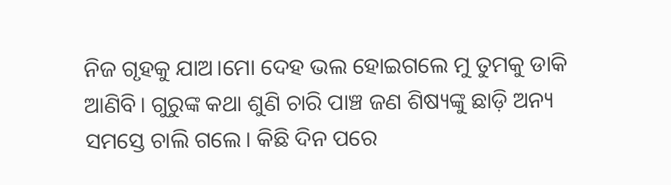ନିଜ ଗୃହକୁ ଯାଅ।ମୋ ଦେହ ଭଲ ହୋଇଗଲେ ମୁ ତୁମକୁ ଡାକି ଆଣିବି। ଗୁରୁଙ୍କ କଥା ଶୁଣି ଚାରି ପାଞ୍ଚ ଜଣ ଶିଷ୍ୟଙ୍କୁ ଛାଡ଼ି ଅନ୍ୟ ସମସ୍ତେ ଚାଲି ଗଲେ। କିଛି ଦିନ ପରେ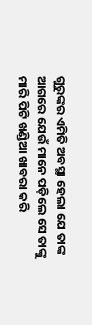ଗୁରୁଙ୍କର ଏମିତି ଅବସ୍ଥା ହେଲା ଯେ ତାଙ୍କ ଆଗରେ ଯେଉଁ ମାନେ ପଡ଼ିଲେ ସେ ତାଙ୍କୁ ମାରି ପିଟି ଖଣ୍ଡିଆ ଖାବରା କରି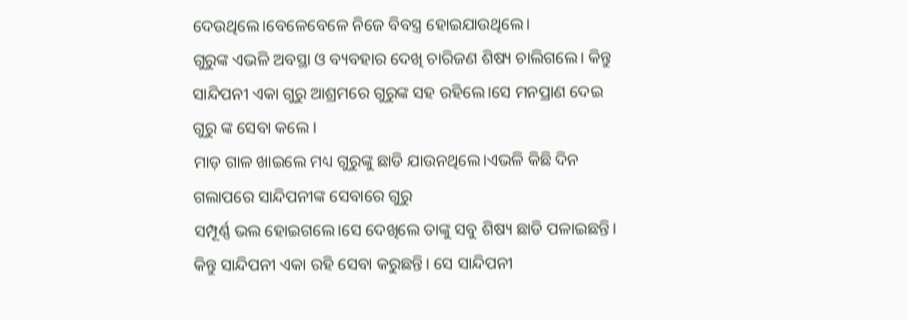ଦେଉଥିଲେ।ବେଳେବେଳେ ନିଜେ ବିବସ୍ତ୍ର ହୋଇଯାଉଥିଲେ।
ଗୁରୁଙ୍କ ଏଭଳି ଅବସ୍ଥା ଓ ବ୍ୟବହାର ଦେଖି ଚାରିଜଣ ଶିଷ୍ୟ ଚାଲିଗଲେ। କିନ୍ତୁ ସାନ୍ଦିପନୀ ଏକା ଗୁରୁ ଆଶ୍ରମରେ ଗୁରୁଙ୍କ ସହ ରହିଲେ।ସେ ମନପ୍ରାଣ ଦେଇ ଗୁରୁ ଙ୍କ ସେବା କଲେ ।
ମାଡ଼ ଗାଳ ଖାଇଲେ ମଧ୍ୟ ଗୁରୁଙ୍କୁ ଛାଡି ଯାଉନଥିଲେ।ଏଭଳି କିଛି ଦିନ ଗଲାପରେ ସାନ୍ଦିପନୀଙ୍କ ସେବାରେ ଗୁରୁ
ସମ୍ପୂର୍ଣ୍ଣ ଭଲ ହୋଇଗଲେ।ସେ ଦେଖିଲେ ତାଙ୍କୁ ସବୁ ଶିଷ୍ୟ ଛାଡି ପଳାଇଛନ୍ତି। କିନ୍ତୁ ସାନ୍ଦିପନୀ ଏକା ରହି ସେବା କରୁଛନ୍ତି। ସେ ସାନ୍ଦିପନୀ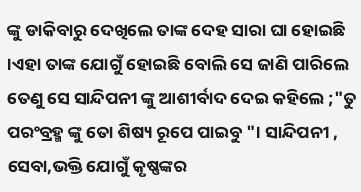ଙ୍କୁ ଡାକିବାରୁ ଦେଖିଲେ ତାଙ୍କ ଦେହ ସାରା ଘା ହୋଇଛି ।ଏହା ତାଙ୍କ ଯୋଗୁଁ ହୋଇଛି ବୋଲି ସେ ଜାଣି ପାରିଲେ ତେଣୁ ସେ ସାନ୍ଦିପନୀ ଙ୍କୁ ଆଶୀର୍ବାଦ ଦେଇ କହିଲେ ;"ତୁ ପରଂବ୍ରହ୍ମ ଙ୍କୁ ତୋ ଶିଷ୍ୟ ରୂପେ ପାଇବୁ "। ସାନ୍ଦିପନୀ , ସେବା,ଭକ୍ତି ଯୋଗୁଁ କୃଷ୍ଣଙ୍କର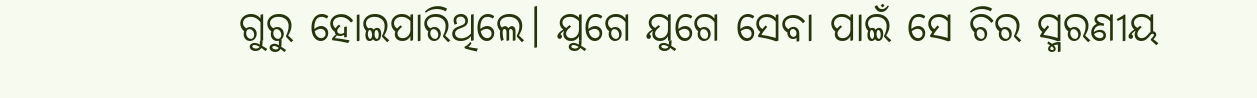ଗୁରୁ ହୋଇପାରିଥିଲେ। ଯୁଗେ ଯୁଗେ ସେବା ପାଇଁ ସେ ଚିର ସ୍ମରଣୀୟ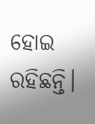ହୋଇ ରହିଛନ୍ତି।